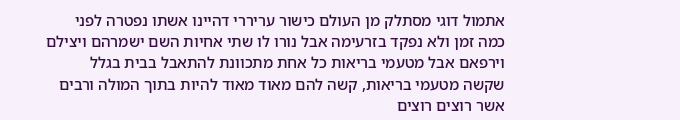אתמול דוגי מסתלק מן העולם כישור עריררי דהיינו אשתו נפטרה לפני כמה זמן ולא נפקד בזרעימה אבל נורו לו שתי אחיות השם ישמרהם ויצילם וירפאם אבל מטעמי בריאות כל אחת מתכוונת להתאבל בבית בגלל שקשה מטעמי בריאות, קשה להם מאוד מאוד להיות בתוך המולה ורבים אשר רוצים רוצים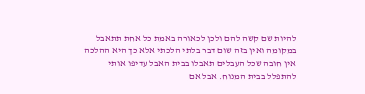להיות שם קשה להם ולכן לכאורה באמת כל אחת תתאבל במקומה ואין בזה שום דבר בלתי הלכתי אלא כך היא ההלכה אין חובה שכל העבלים תאבלו בבית האבל עדיפו אותי להתפלל בבית המנוח. אבל אם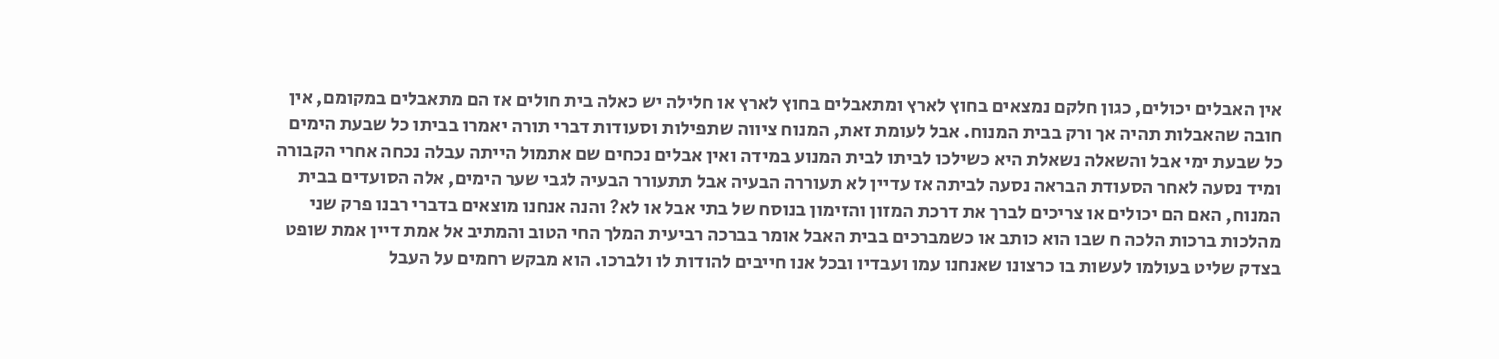אין האבלים יכולים, כגון חלקם נמצאים בחוץ לארץ ומתאבלים בחוץ לארץ או חלילה יש כאלה בית חולים אז הם מתאבלים במקומם, אין חובה שהאבלות תהיה אך ורק בבית המנוח. אבל לעומת זאת, המנוח ציווה שתפילות וסעודות דברי תורה יאמרו בביתו כל שבעת הימים כל שבעת ימי אבל והשאלה נשאלת היא כשילכו לביתו לבית המנוע במידה ואין אבלים נכחים שם אתמול הייתה עבלה נכחה אחרי הקבורה ומיד נסעה לאחר הסעודת הבראה נסעה לביתה אז עדיין לא תעוררה הבעיה אבל תתעורר הבעיה לגבי שער הימים, אלה הסועדים בבית המנוח, האם הם יכולים או צריכים לברך את דרכת המזון והזימון בנוסח של בתי אבל או לא? והנה אנחנו מוצאים בדברי רבנו פרק שני מהלכות ברכות הלכה ח שבו הוא כותב או כשמברכים בבית האבל אומר בברכה רביעית המלך החי הטוב והמתיב אל אמת דיין אמת שופט בצדק שליט בעולמו לעשות בו כרצונו שאנחנו עמו ועבדיו ובכל אנו חייבים להודות לו ולברכו. הוא מבקש רחמים על העבל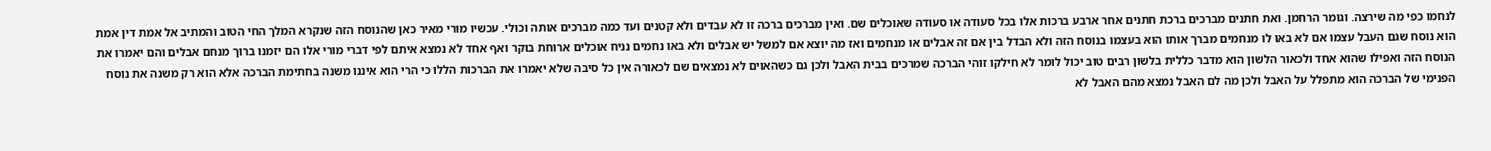לנחמו כפי מה שירצה. וגומר הרחמן. ואת חתנים מברכים ברכת חתנים אחר ארבע ברכות אלו בכל סעודה או סעודה שאוכלים שם. ואין מברכים ברכה זו לא עבדים ולא קטנים ועד כמה מברכים אותה וכולי. עכשיו מורי מאיר כאן שהנוסח הזה שנקרא המלך החי הטוב והמתיב אל אמת דין אמת הוא נוסח שגם העבל עצמו אם לא באו לו מנחמים מברך אותו הוא בעצמו בנוסח הזה ולא הבדל בין אם זה אבלים או מנחמים ואז מה יוצא אם למשל יש אבלים ולא באו נחמים נניח אוכלים ארוחת בוקר ואף אחד לא נמצא איתם לפי דברי מורי אלו הם יזמנו ברוך מנחם אבלים והם יאמרו את הנוסח הזה ואפילו שהוא אחד ולכאור הלשון הוא מדבר כללית בלשון רבים טוב יכול לומר לא חילקו זוהי הברכה שמרכים בבית האבל ולכן גם כשהאוים לא נמצאים שם לכאורה אין כל סיבה שלא יאמרו את הברכות הללו כי הרי הוא איננו משנה בחתימת הברכה אלא הוא רק משנה את נוסח הפנימי של הברכה הוא מתפלל על האבל ולכן מה לם האבל נמצא מהם האבל לא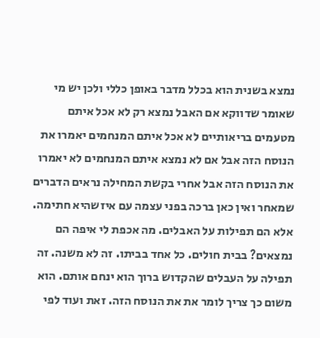נמצא בשנית הוא בכלל מדבר באופן כללי ולכן יש מי שאומר שדווקא אם האבל נמצא רק לא אכל איתם מטעמים בריאותיים לא אכל איתם המנחמים יאמרו את הנוסח הזה אבל אם לא נמצא איתם המנחמים לא יאמרו את הנוסח הזה אבל אחרי בקשת המחילה נראים הדברים שמאחר ואין כאן ברכה בפני עצמה עם איזשהיא חתימה. אלא הם תפילות על האבלים. מה אכפת לי איפה הם נמצאים? בבית חולים. כל אחד בביתו. זה לא משנה. זה תפילה על העבלים שהקדוש ברוך הוא ינחם אותם. הוא משום כך צריך לומר את את הנוסח הזה. זאת ועוד לפי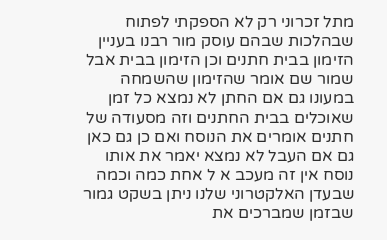מתל זכרוני רק לא הספקתי לפתוח שבהלכות שבהם עוסק מור רבנו בעניין הזימון בבית חתנים וכן הזימון בבית אבל שמור שם אומר שהזימון שהשמחה במעונו גם אם החתן לא נמצא כל זמן שאוכלים בבית החתנים וזה מסעודה של חתנים אומרים את הנוסח ואם כן גם כאן גם אם העבל לא נמצא יאמר את אותו נוסח אין זה מעכב א ל אחת כמה וכמה שבעדן האלקטרוני שלנו ניתן בשקט גמור שבזמן שמברכים את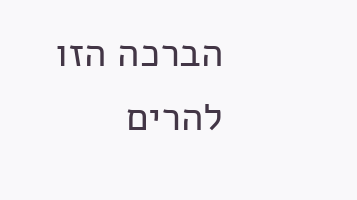הברכה הזו להרים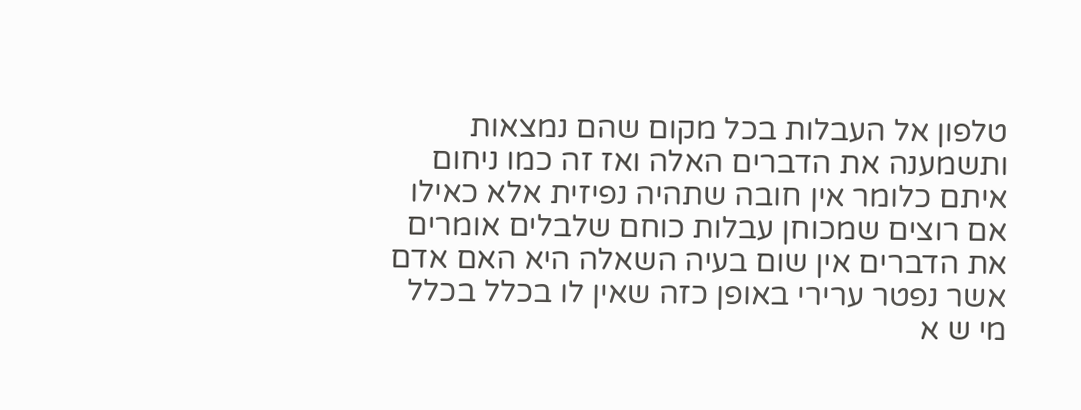טלפון אל העבלות בכל מקום שהם נמצאות ותשמענה את הדברים האלה ואז זה כמו ניחום איתם כלומר אין חובה שתהיה נפיזית אלא כאילו אם רוצים שמכוחן עבלות כוחם שלבלים אומרים את הדברים אין שום בעיה השאלה היא האם אדם אשר נפטר ערירי באופן כזה שאין לו בכלל בכלל מי ש א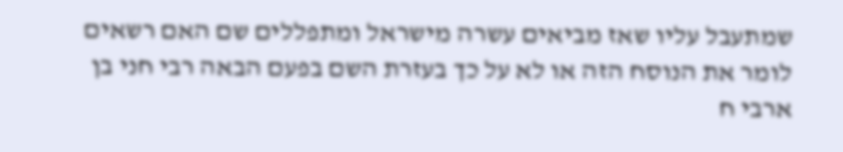שמתעבל עליו שאז מביאים עשרה מישראל ומתפללים שם האם רשאים לומר את הנוסח הזה או לא על כך בעזרת השם בפעם הבאה רבי חני בן ארבי ח